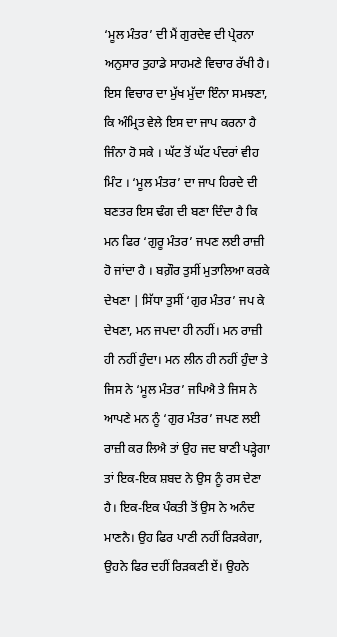‘ਮੂਲ ਮੰਤਰ’ ਦੀ ਮੈਂ ਗੁਰਦੇਵ ਦੀ ਪ੍ਰੇਰਨਾ ਅਨੁਸਾਰ ਤੁਹਾਡੇ ਸਾਹਮਣੇ ਵਿਚਾਰ ਰੱਖੀ ਹੈ। ਇਸ ਵਿਚਾਰ ਦਾ ਮੁੱਖ ਮੁੱਦਾ ਇੰਨਾ ਸਮਝਣਾ, ਕਿ ਅੰਮ੍ਰਿਤ ਵੇਲੇ ਇਸ ਦਾ ਜਾਪ ਕਰਨਾ ਹੈ ਜਿੰਨਾ ਹੋ ਸਕੇ । ਘੱਟ ਤੋਂ ਘੱਟ ਪੰਦਰਾਂ ਵੀਹ ਮਿੰਟ । ‘ਮੂਲ ਮੰਤਰ’ ਦਾ ਜਾਪ ਹਿਰਦੇ ਦੀ ਬਣਤਰ ਇਸ ਢੰਗ ਦੀ ਬਣਾ ਦਿੰਦਾ ਹੈ ਕਿ ਮਨ ਫਿਰ ‘ਗੁਰੂ ਮੰਤਰ’ ਜਪਣ ਲਈ ਰਾਜ਼ੀ ਹੋ ਜਾਂਦਾ ਹੈ । ਬਗ਼ੌਰ ਤੁਸੀਂ ਮੁਤਾਲਿਆ ਕਰਕੇ ਦੇਖਣਾ | ਸਿੱਧਾ ਤੁਸੀਂ ‘ਗੁਰ ਮੰਤਰ’ ਜਪ ਕੇ ਦੇਖਣਾ, ਮਨ ਜਪਦਾ ਹੀ ਨਹੀਂ। ਮਨ ਰਾਜ਼ੀ ਹੀ ਨਹੀਂ ਹੁੰਦਾ। ਮਨ ਲੀਨ ਹੀ ਨਹੀਂ ਹੁੰਦਾ ਤੇ ਜਿਸ ਨੇ ‘ਮੂਲ ਮੰਤਰ’ ਜਪਿਐ ਤੇ ਜਿਸ ਨੇ ਆਪਣੇ ਮਨ ਨੂੰ ‘ਗੁਰ ਮੰਤਰ’ ਜਪਣ ਲਈ ਰਾਜ਼ੀ ਕਰ ਲਿਐ ਤਾਂ ਉਹ ਜਦ ਬਾਣੀ ਪੜ੍ਹੇਗਾ ਤਾਂ ਇਕ-ਇਕ ਸ਼ਬਦ ਨੇ ਉਸ ਨੂੰ ਰਸ ਦੇਣਾ ਹੈ। ਇਕ-ਇਕ ਪੰਕਤੀ ਤੋਂ ਉਸ ਨੇ ਅਨੰਦ ਮਾਣਨੈ। ਉਹ ਫਿਰ ਪਾਣੀ ਨਹੀਂ ਰਿੜਕੇਗਾ, ਉਹਨੇ ਫਿਰ ਦਹੀਂ ਰਿੜਕਣੀ ਏਂ। ਉਹਨੇ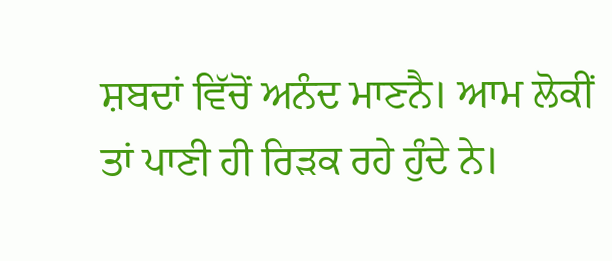ਸ਼ਬਦਾਂ ਵਿੱਚੋਂ ਅਨੰਦ ਮਾਣਨੈ। ਆਮ ਲੋਕੀਂ ਤਾਂ ਪਾਣੀ ਹੀ ਰਿੜਕ ਰਹੇ ਹੁੰਦੇ ਨੇ।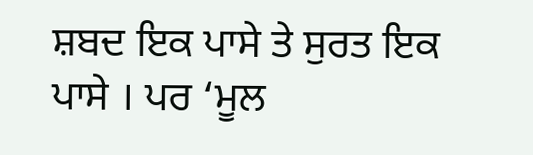ਸ਼ਬਦ ਇਕ ਪਾਸੇ ਤੇ ਸੁਰਤ ਇਕ ਪਾਸੇ । ਪਰ ‘ਮੂਲ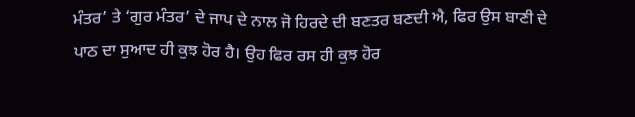ਮੰਤਰ’ ਤੇ ‘ਗੁਰ ਮੰਤਰ’ ਦੇ ਜਾਪ ਦੇ ਨਾਲ ਜੋ ਹਿਰਦੇ ਦੀ ਬਣਤਰ ਬਣਦੀ ਐ, ਫਿਰ ਉਸ ਬਾਣੀ ਦੇ ਪਾਠ ਦਾ ਸੁਆਦ ਹੀ ਕੁਝ ਹੋਰ ਹੈ। ਉਹ ਫਿਰ ਰਸ ਹੀ ਕੁਝ ਹੋਰ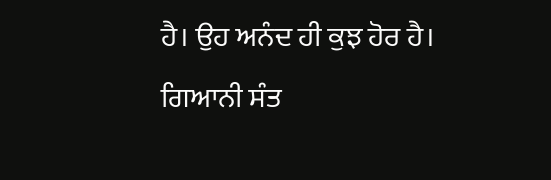ਹੈ। ਉਹ ਅਨੰਦ ਹੀ ਕੁਝ ਹੋਰ ਹੈ।
ਗਿਆਨੀ ਸੰਤ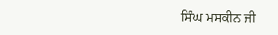ਸਿੰਘ ਮਸਕੀਨ ਜੀ